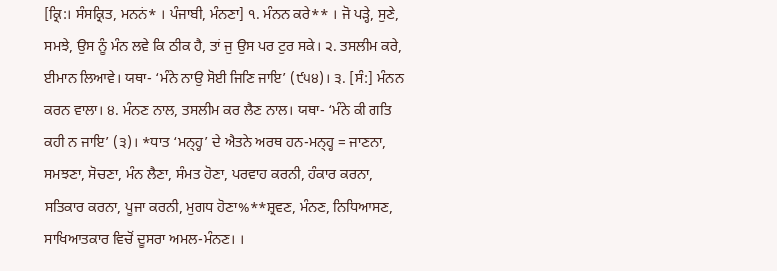[ਕ੍ਰਿ:। ਸੰਸਕ੍ਰਿਤ, ਮਨਨਂ* । ਪੰਜਾਬੀ, ਮੰਨਣਾ] ੧. ਮੰਨਨ ਕਰੇ** । ਜੋ ਪੜ੍ਹੇ, ਸੁਣੇ, ਸਮਝੇ, ਉਸ ਨੂੰ ਮੰਨ ਲਵੇ ਕਿ ਠੀਕ ਹੈ, ਤਾਂ ਜੁ ਉਸ ਪਰ ਟੁਰ ਸਕੇ। ੨. ਤਸਲੀਮ ਕਰੇ, ਈਮਾਨ ਲਿਆਵੇ। ਯਥਾ- ‘ਮੰਨੇ ਨਾਉ ਸੋਈ ਜਿਣਿ ਜਾਇ’ (੯੫੪)। ੩. [ਸੰ:] ਮੰਨਨ ਕਰਨ ਵਾਲਾ। ੪. ਮੰਨਣ ਨਾਲ, ਤਸਲੀਮ ਕਰ ਲੈਣ ਨਾਲ। ਯਥਾ- ‘ਮੰਨੇ ਕੀ ਗਤਿ ਕਹੀ ਨ ਜਾਇ’ (੩)। *ਧਾਤ ‘ਮਨ੍ਹ੍ਹ’ ਦੇ ਐਤਨੇ ਅਰਥ ਹਨ-ਮਨ੍ਹ੍ਹ = ਜਾਣਨਾ, ਸਮਝਣਾ, ਸੋਚਣਾ, ਮੰਨ ਲੈਣਾ, ਸੰਮਤ ਹੋਣਾ, ਪਰਵਾਹ ਕਰਨੀ, ਹੰਕਾਰ ਕਰਨਾ, ਸਤਿਕਾਰ ਕਰਨਾ, ਪੂਜਾ ਕਰਨੀ, ਮੁਗਧ ਹੋਣਾ%**ਸ਼੍ਰਵਣ, ਮੰਨਣ, ਨਿਧਿਆਸਣ, ਸਾਖਿਆਤਕਾਰ ਵਿਚੋਂ ਦੂਸਰਾ ਅਮਲ-ਮੰਨਣ। ।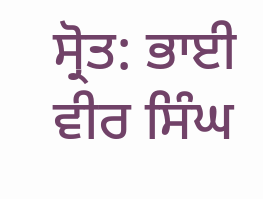ਸ੍ਰੋਤ: ਭਾਈ ਵੀਰ ਸਿੰਘ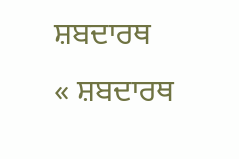ਸ਼ਬਦਾਰਥ
« ਸ਼ਬਦਾਰਥ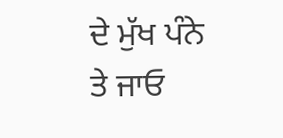ਦੇ ਮੁੱਖ ਪੰਨੇ ਤੇ ਜਾਓ